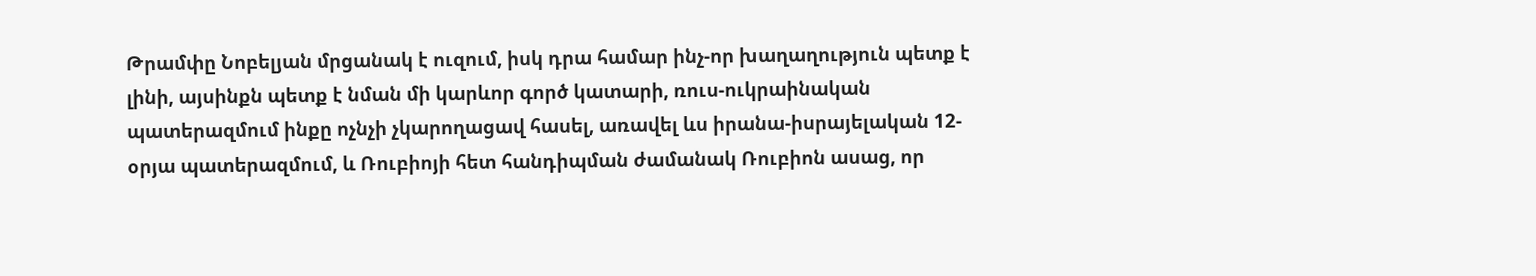Թրամփը Նոբելյան մրցանակ է ուզում, իսկ դրա համար ինչ-որ խաղաղություն պետք է լինի, այսինքն պետք է նման մի կարևոր գործ կատարի, ռուս-ուկրաինական պատերազմում ինքը ոչնչի չկարողացավ հասել, առավել ևս իրանա-իսրայելական 12-օրյա պատերազմում, և Ռուբիոյի հետ հանդիպման ժամանակ Ռուբիոն ասաց, որ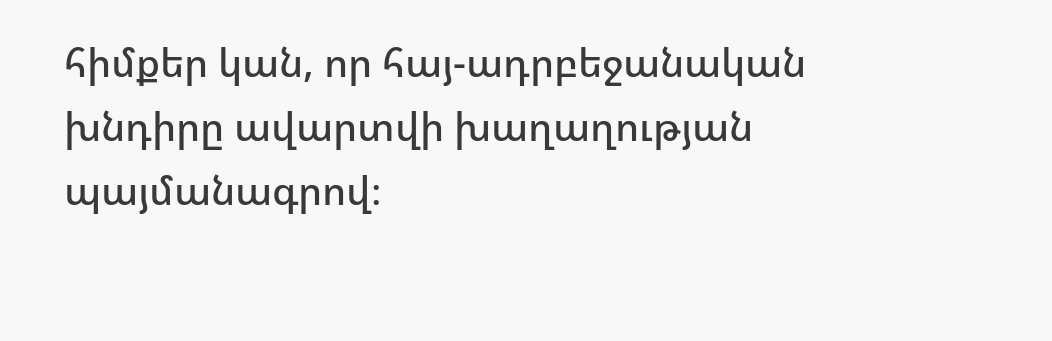հիմքեր կան, որ հայ-ադրբեջանական խնդիրը ավարտվի խաղաղության պայմանագրով։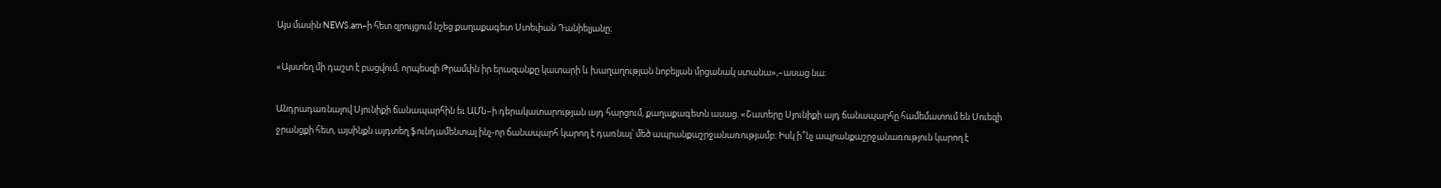Այս մասին NEWS.am–ի հետ զրույցում նշեց քաղաքագետ Ստեփան Դանիելյանը։

«Այստեղ մի դաշտ է բացվում, որպեսզի Թրամփն իր երազանքը կատարի և խաղաղության նոբելյան մրցանակ ստանա»,–ասաց նա։

Անդրադառնալով Սյունիքի ճանապարհին եւ ԱՄՆ–ի դերակատարության այդ հարցում, քաղաքագետն ասաց. «Շատերը Սյունիքի այդ ճանապարհը համեմատում են Սուեզի ջրանցքի հետ, այսինքն այդտեղ ֆունդամենտալ ինչ-որ ճանապարհ կարող է դառնալ՝ մեծ ապրանքաշրջանառությամբ։ Իսկ ի՞նչ ապրանքաշրջանառություն կարող է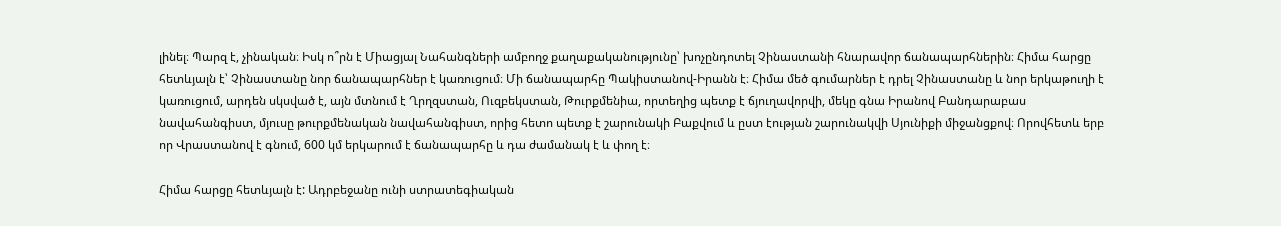լինել։ Պարզ է, չինական։ Իսկ ո՞րն է Միացյալ Նահանգների ամբողջ քաղաքականությունը՝ խոչընդոտել Չինաստանի հնարավոր ճանապարհներին։ Հիմա հարցը հետևյալն է՝ Չինաստանը նոր ճանապարհներ է կառուցում։ Մի ճանապարհը Պակիստանով-Իրանն է։ Հիմա մեծ գումարներ է դրել Չինաստանը և նոր երկաթուղի է կառուցում, արդեն սկսված է, այն մտնում է Ղրղզստան, Ուզբեկստան, Թուրքմենիա, որտեղից պետք է ճյուղավորվի, մեկը գնա Իրանով Բանդարաբաս նավահանգիստ, մյուսը թուրքմենական նավահանգիստ, որից հետո պետք է շարունակի Բաքվում և ըստ էության շարունակվի Սյունիքի միջանցքով։ Որովհետև երբ որ Վրաստանով է գնում, 600 կմ երկարում է ճանապարհը և դա ժամանակ է և փող է։

Հիմա հարցը հետևյալն է: Ադրբեջանը ունի ստրատեգիական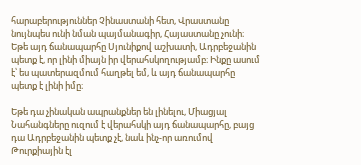հարաբերություններ Չինաստանի հետ, Վրաստանը նույնպես ունի նման պայմանագիր, Հայաստանը չունի։ Եթե այդ ճանապարհը Սյունիքով աշխատի, Ադրբեջանին պետք է, որ լինի միայն իր վերահսկողությամբ։ Ինքը ասում է՝ ես պատերազմում հաղթել եմ, և այդ ճանապարհը պետք է լինի իմը։

Եթե դա չինական ապրանքներ են լինելու, Միացյալ Նահանգները ուզում է վերահսկի այդ ճանապարհը, բայց դա Ադրբեջանին պետք չէ, նաև ինչ-որ առումով Թուրքիային էլ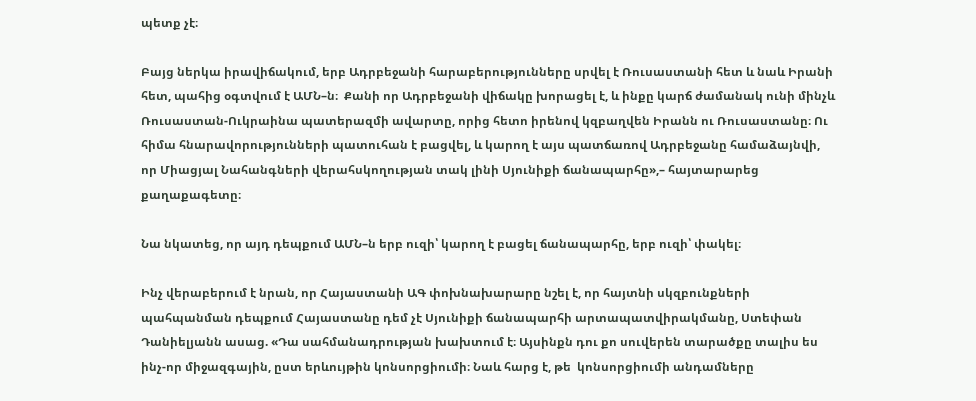պետք չէ։

Բայց ներկա իրավիճակում, երբ Ադրբեջանի հարաբերությունները սրվել է Ռուսաստանի հետ և նաև Իրանի հետ, պահից օգտվում է ԱՄՆ–ն։  Քանի որ Ադրբեջանի վիճակը խորացել է, և ինքը կարճ ժամանակ ունի մինչև Ռուսաստան-Ուկրաինա պատերազմի ավարտը, որից հետո իրենով կզբաղվեն Իրանն ու Ռուսաստանը։ Ու հիմա հնարավորությունների պատուհան է բացվել, և կարող է այս պատճառով Ադրբեջանը համաձայնվի, որ Միացյալ Նահանգների վերահսկողության տակ լինի Սյունիքի ճանապարհը»,– հայտարարեց քաղաքագետը։

Նա նկատեց, որ այդ դեպքում ԱՄՆ–ն երբ ուզի՝ կարող է բացել ճանապարհը, երբ ուզի՝ փակել։

Ինչ վերաբերում է նրան, որ Հայաստանի ԱԳ փոխնախարարը նշել է, որ հայտնի սկզբունքների պահպանման դեպքում Հայաստանը դեմ չէ Սյունիքի ճանապարհի արտապատվիրակմանը, Ստեփան Դանիելյանն ասաց. «Դա սահմանադրության խախտում է։ Այսինքն դու քո սուվերեն տարածքը տալիս ես ինչ-որ միջազգային, ըստ երևույթին կոնսորցիումի։ Նաև հարց է, թե  կոնսորցիումի անդամները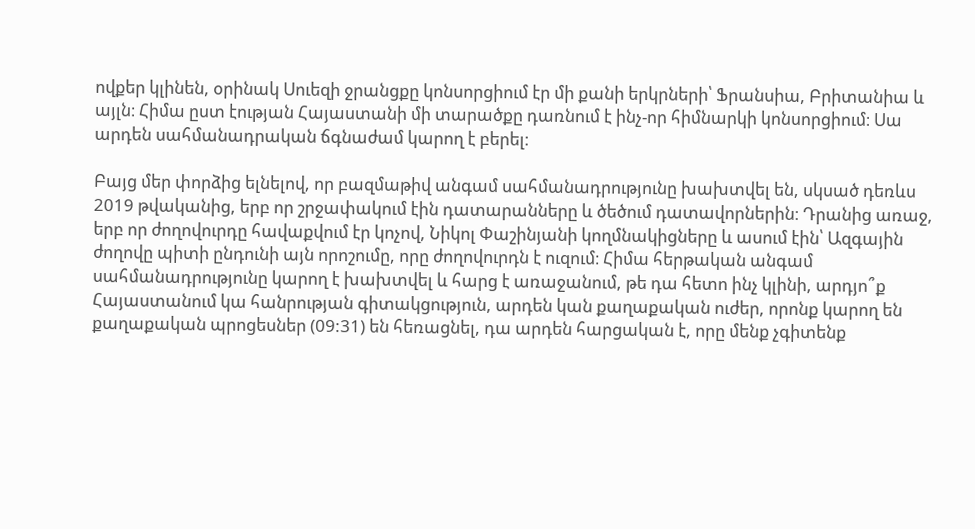ովքեր կլինեն, օրինակ Սուեզի ջրանցքը կոնսորցիում էր մի քանի երկրների՝ Ֆրանսիա, Բրիտանիա և այլն։ Հիմա ըստ էության Հայաստանի մի տարածքը դառնում է ինչ-որ հիմնարկի կոնսորցիում։ Սա արդեն սահմանադրական ճգնաժամ կարող է բերել։

Բայց մեր փորձից ելնելով, որ բազմաթիվ անգամ սահմանադրությունը խախտվել են, սկսած դեռևս 2019 թվականից, երբ որ շրջափակում էին դատարանները և ծեծում դատավորներին։ Դրանից առաջ, երբ որ ժողովուրդը հավաքվում էր կոչով, Նիկոլ Փաշինյանի կողմնակիցները և ասում էին՝ Ազգային ժողովը պիտի ընդունի այն որոշումը, որը ժողովուրդն է ուզում։ Հիմա հերթական անգամ սահմանադրությունը կարող է խախտվել և հարց է առաջանում, թե դա հետո ինչ կլինի, արդյո՞ք Հայաստանում կա հանրության գիտակցություն, արդեն կան քաղաքական ուժեր, որոնք կարող են քաղաքական պրոցեսներ (09:31) են հեռացնել, դա արդեն հարցական է, որը մենք չգիտենք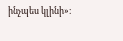ինչպես կլինի»։